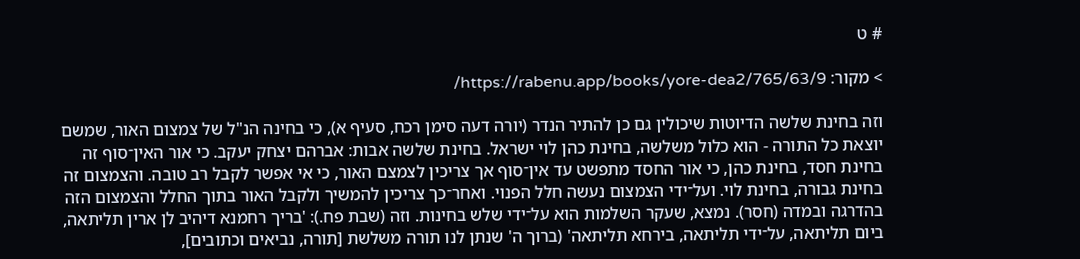# ט

> מקור: https://rabenu.app/books/yore-dea2/765/63/9/

וזה בחינת שלשה הדיוטות שיכולין גם כן להתיר הנדר (יורה דעה סימן רכח, סעיף א), כי בחינה הנ"ל של צמצום האור, שמשם יוצאת כל התורה - הוא כלול משלשה, בחינת כהן לוי ישראל. בחינת שלשה אבות: אברהם יצחק יעקב. כי אור האין־סוף זה בחינת חסד, בחינת כהן, כי אור החסד מתפשט עד אין־סוף אך צריכין לצמצם האור, כי אי אפשר לקבל רב טובה. והצמצום זה בחינת גבורה, בחינת לוי. ועל־ידי הצמצום נעשה חלל הפנוי. ואחר־כך צריכין להמשיך ולקבל האור בתוך החלל והצמצום הזה בהדרגה ובמדה (חסר). נמצא, שעקר השלמות הוא על־ידי שלש בחינות. וזה (שבת פח.): 'בריך רחמנא דיהיב לן ארין תליתאה, ביום תליתאה, על־ידי תליתאה, בירחא תליתאה' (ברוך ה' שנתן לנו תורה משלשת [תורה, נביאים וכתובים],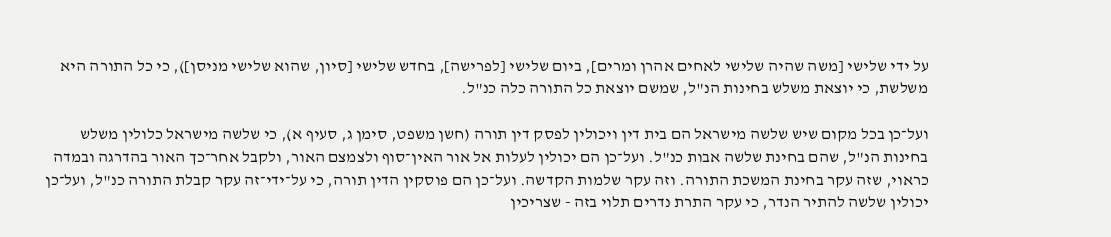על ידי שלישי [משה שהיה שלישי לאחים אהרן ומרים], ביום שלישי [לפרישה], בחדש שלישי [סיון, שהוא שלישי מניסן]), כי כל התורה היא משלשת, כי יוצאת משלש בחינות הנ"ל, שמשם יוצאת כל התורה כלה כנ"ל.

ועל־כן בכל מקום שיש שלשה מישראל הם בית דין ויכולין לפסק דין תורה (חשן משפט, סימן ג, סעיף א), כי שלשה מישראל כלולין משלש בחינות הנ"ל, שהם בחינת שלשה אבות כנ"ל. ועל־כן הם יכולין לעלות אל אור האין־סוף ולצמצם האור, ולקבל אחר־כך האור בהדרגה ובמדה כראוי, שזה עקר בחינת המשכת התורה. וזה עקר שלמות הקדשה. ועל־כן הם פוסקין הדין תורה, כי על־ידי־זה עקר קבלת התורה כנ"ל, ועל־כן יכולין שלשה להתיר הנדר, כי עקר התרת נדרים תלוי בזה - שצריכין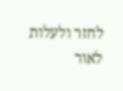לחזר ולעלות לאור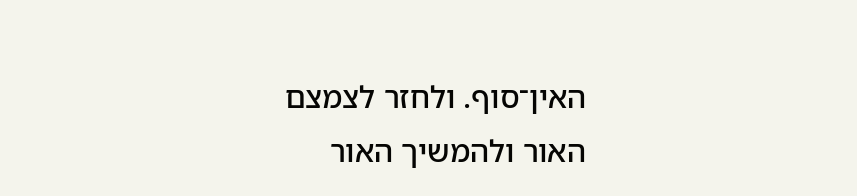האין־סוף. ולחזר לצמצם האור ולהמשיך האור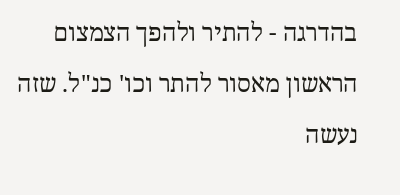בהדרגה - להתיר ולהפך הצמצום הראשון מאסור להתר וכו' כנ"ל. שזה נעשה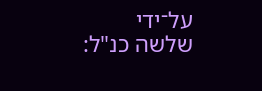על־ידי שלשה כנ"ל: